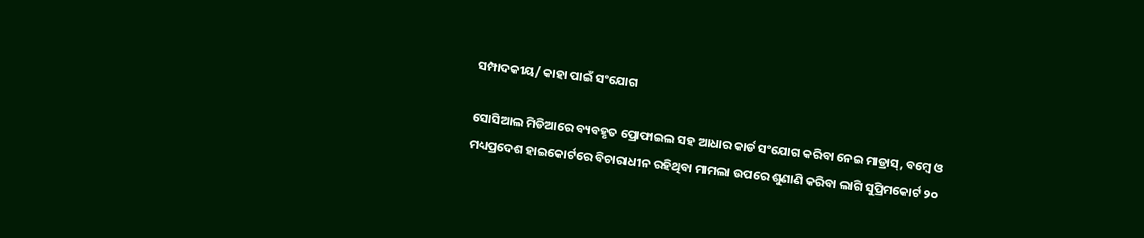ସମ୍ପାଦକୀୟ/ କାହା ପାଇଁ ସଂଯୋଗ

ସୋସିଆଲ ମିଡିଆରେ ବ୍ୟବହୃତ ପ୍ରୋଫାଇଲ ସହ ଆଧାର କାର୍ଡ ସଂଯୋଗ କରିବା ନେଇ ମାଡ୍ରାସ୍‌, ବମ୍ବେ ଓ ମଧ୍ୟପ୍ରଦେଶ ହାଇକୋର୍ଟରେ ବିଚାରାଧୀନ ରହିଥିବା ମାମଲା ଉପରେ ଶୁଣାଣି କରିବା ଲାଗି ସୁପ୍ରିମକୋର୍ଟ ୨୦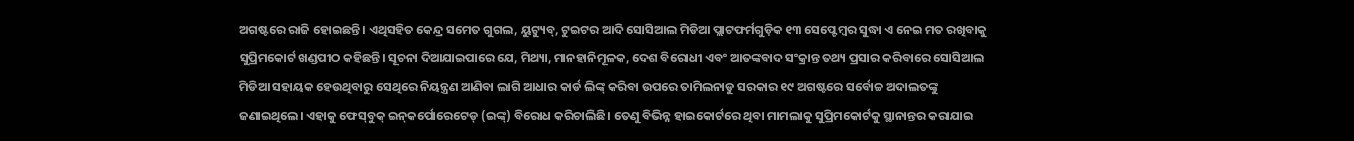ଅଗଷ୍ଟରେ ରାଜି ହୋଇଛନ୍ତି। ଏଥିସହିତ କେନ୍ଦ୍ର ସମେତ ଗୁଗଲ, ୟୁଟ୍ୟୁବ୍‌, ଟୁଇଟର ଆଦି ସୋସିଆଲ ମିଡିଆ ପ୍ଲାଟଫର୍ମଗୁଡ଼ିକ ୧୩ ସେପ୍ଟେମ୍ବର ସୁଦ୍ଧା ଏ ନେଇ ମତ ରଖିବାକୁ ସୁପ୍ରିମକୋର୍ଟ ଖଣ୍ଡପୀଠ କହିଛନ୍ତି। ସୂଚନା ଦିଆଯାଇପାରେ ଯେ, ମିଥ୍ୟା, ମାନହାନିମୂଳକ, ଦେଶ ବିରୋଧୀ ଏବଂ ଆତଙ୍କବାଦ ସଂକ୍ରାନ୍ତ ତଥ୍ୟ ପ୍ରସାର କରିବାରେ ସୋସିଆଲ ମିଡିଆ ସହାୟକ ହେଉଥିବାରୁ ସେଥିରେ ନିୟନ୍ତ୍ରଣ ଆଣିବା ଲାଗି ଆଧାର କାର୍ଡ ଲିଙ୍କ୍‌ କରିବା ଉପରେ ତାମିଲନାଡୁ ସରକାର ୧୯ ଅଗଷ୍ଟରେ ସର୍ବୋଚ୍ଚ ଅଦାଲତଙ୍କୁ ଜଣାଇଥିଲେ। ଏହାକୁ ଫେସ୍‌ବୁକ୍‌ ଇନ୍‌କର୍ପୋରେଟେଡ୍‌ (ଇଙ୍କ୍‌) ବିରୋଧ କରିଚାଲିଛି। ତେଣୁ ବିଭିନ୍ନ ହାଇକୋର୍ଟରେ ଥିବା ମାମଲାକୁ ସୁପ୍ରିମକୋର୍ଟକୁ ସ୍ଥାନାନ୍ତର କରାଯାଇ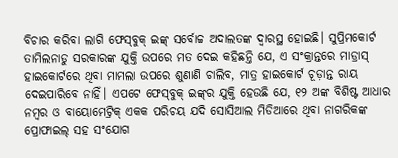ବିଚାର କରିବା ଲାଗି ଫେସ୍‌ବୁକ୍‌ ଇଙ୍କ୍‌ ସର୍ବୋଚ୍ଚ ଅଦାଲତଙ୍କ ଦ୍ୱାରସ୍ଥ ହୋଇଛି। ସୁପ୍ରିମକୋର୍ଟ ତାମିଲନାଡୁ ସରକାରଙ୍କ ଯୁକ୍ତି ଉପରେ ମତ ଦେଇ କହିଛନ୍ତି ଯେ, ଏ ସଂକ୍ରାନ୍ତରେ ମାଡ୍ରାସ୍‌ ହାଇକୋର୍ଟରେ ଥିବା ମାମଲା ଉପରେ ଶୁଣାଣି ଚାଲିବ, ମାତ୍ର ହାଇକୋର୍ଟ ଚୂଡ଼ାନ୍ତ ରାୟ ଦେଇପାରିବେ ନାହିଁ। ଏପଟେ ଫେସ୍‌ବୁକ୍‌ ଇଙ୍କ୍‌ର ଯୁକ୍ତି ହେଉଛି ଯେ, ୧୨ ଅଙ୍କ ବିଶିଷ୍ଟ ଆଧାର ନମ୍ବର ଓ ବାୟୋମେଟ୍ରିକ୍‌ ଏକକ ପରିଚୟ ଯଦି ସୋସିଆଲ ମିଡିଆରେ ଥିବା ନାଗରିକଙ୍କ ପ୍ରୋଫାଇଲ୍‌ ସହ ସଂଯୋଗ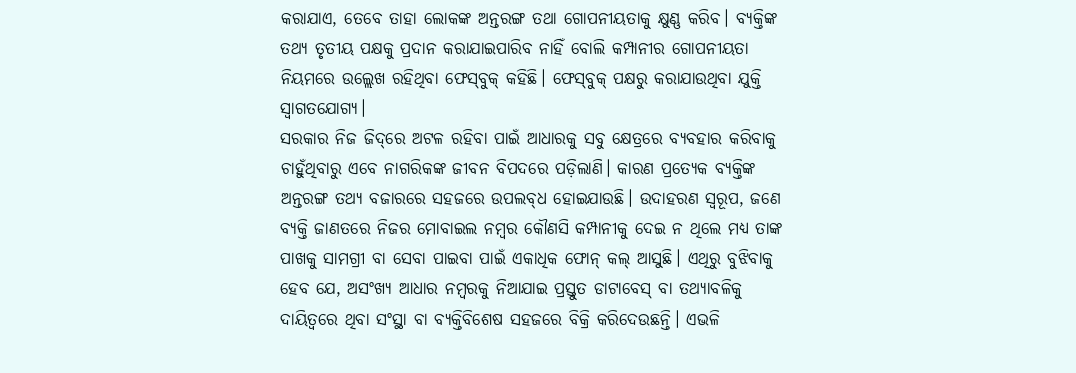କରାଯାଏ, ତେବେ ତାହା ଲୋକଙ୍କ ଅନ୍ତରଙ୍ଗ ତଥା ଗୋପନୀୟତାକୁ କ୍ଷୁଣ୍ଣ କରିବ। ବ୍ୟକ୍ତିଙ୍କ ତଥ୍ୟ ତୃତୀୟ ପକ୍ଷକୁ ପ୍ରଦାନ କରାଯାଇପାରିବ ନାହିଁ ବୋଲି କମ୍ପାନୀର ଗୋପନୀୟତା ନିୟମରେ ଉଲ୍ଲେଖ ରହିଥିବା ଫେସ୍‌ବୁକ୍‌ କହିଛି। ଫେସ୍‌ବୁକ୍‌ ପକ୍ଷରୁ କରାଯାଉଥିବା ଯୁକ୍ତି ସ୍ବାଗତଯୋଗ୍ୟ।
ସରକାର ନିଜ ଜିଦ୍‌ରେ ଅଟଳ ରହିବା ପାଇଁ ଆଧାରକୁ ସବୁ କ୍ଷେତ୍ରରେ ବ୍ୟବହାର କରିବାକୁ ଚାହୁଁଥିବାରୁ ଏବେ ନାଗରିକଙ୍କ ଜୀବନ ବିପଦରେ ପଡ଼ିଲାଣି। କାରଣ ପ୍ରତ୍ୟେକ ବ୍ୟକ୍ତିଙ୍କ ଅନ୍ତରଙ୍ଗ ତଥ୍ୟ ବଜାରରେ ସହଜରେ ଉପଲବ୍‌ଧ ହୋଇଯାଉଛି। ଉଦାହରଣ ସ୍ବରୂପ, ଜଣେ ବ୍ୟକ୍ତି ଜାଣତରେ ନିଜର ମୋବାଇଲ ନମ୍ବର କୌଣସି କମ୍ପାନୀକୁ ଦେଇ ନ ଥିଲେ ମଧ୍ୟ ତାଙ୍କ ପାଖକୁ ସାମଗ୍ରୀ ବା ସେବା ପାଇବା ପାଇଁ ଏକାଧିକ ଫୋନ୍‌ କଲ୍‌ ଆସୁଛି। ଏଥିରୁ ବୁଝିବାକୁ ହେବ ଯେ, ଅସଂଖ୍ୟ ଆଧାର ନମ୍ବରକୁ ନିଆଯାଇ ପ୍ରସ୍ତୁତ ଡାଟାବେସ୍‌ ବା ତଥ୍ୟାବଳିକୁ ଦାୟିତ୍ୱରେ ଥିବା ସଂସ୍ଥା ବା ବ୍ୟକ୍ତିବିଶେଷ ସହଜରେ ବିକ୍ରି କରିଦେଉଛନ୍ତି। ଏଭଳି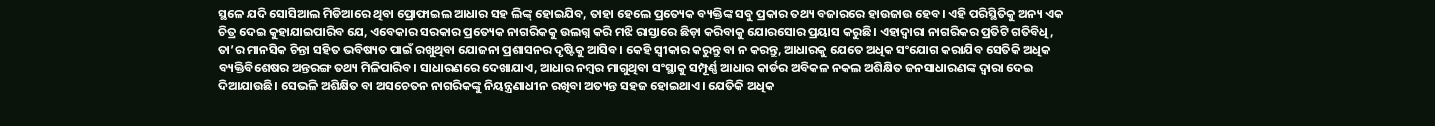ସ୍ଥଳେ ଯଦି ସୋସିଆଲ ମିଡିଆରେ ଥିବା ପ୍ରୋଫାଇଲ ଆଧାର ସହ ଲିଙ୍କ୍‌ ହୋଇଯିବ, ତାହା ହେଲେ ପ୍ରତ୍ୟେକ ବ୍ୟକ୍ତିଙ୍କ ସବୁ ପ୍ରକାର ତଥ୍ୟ ବଜାରରେ ହାଉଜାଉ ହେବ। ଏହି ପରିସ୍ଥିତିକୁ ଅନ୍ୟ ଏକ ଚିତ୍ର ଦେଇ କୁହାଯାଇପାରିବ ଯେ, ଏବେକାର ସରକାର ପ୍ରତ୍ୟେକ ନାଗରିକକୁ ଉଲଗ୍ନ କରି ମଝି ରାସ୍ତାରେ ଛିଡ଼ା କରିବାକୁ ଯୋରସୋର ପ୍ରୟାସ କରୁଛି। ଏହାଦ୍ୱାରା ନାଗରିକର ପ୍ରତିଟି ଗତିବିଧି, ତା’ର ମାନସିକ ଚିନ୍ତା ସହିତ ଭବିଷ୍ୟତ ପାଇଁ ରଖୁଥିବା ଯୋଜନା ପ୍ରଶାସନର ଦୃଷ୍ଟିକୁ ଆସିବ। କେହି ସ୍ବୀକାର କରୁନ୍ତୁ ବା ନ କରନ୍ତୁ, ଆଧାରକୁ ଯେତେ ଅଧିକ ସଂଯୋଗ କରାଯିବ ସେତିକି ଅଧିକ ବ୍ୟକ୍ତିବିଶେଷର ଅନ୍ତରଙ୍ଗ ତଥ୍ୟ ମିଳିପାରିବ। ସାଧାରଣରେ ଦେଖାଯାଏ, ଆଧାର ନମ୍ବର ମାଗୁଥିବା ସଂସ୍ଥାକୁ ସମ୍ପୂର୍ଣ୍ଣ ଆଧାର କାର୍ଡର ଅବିକଳ ନକଲ ଅଶିକ୍ଷିତ ଜନସାଧାରଣଙ୍କ ଦ୍ୱାରା ଦେଇ ଦିଆଯାଉଛି। ସେଭଳି ଅଶିକ୍ଷିତ ବା ଅସଚେତନ ନାଗରିକଙ୍କୁ ନିୟନ୍ତ୍ରଣାଧୀନ ରଖିବା ଅତ୍ୟନ୍ତ ସହଜ ହୋଇଥାଏ। ଯେତିକି ଅଧିକ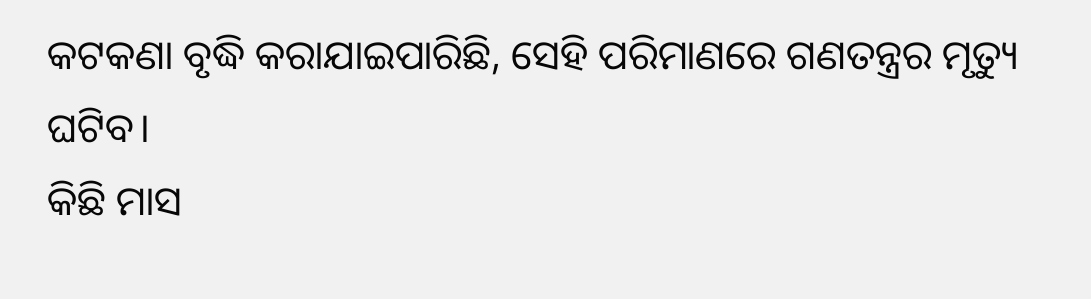କଟକଣା ବୃଦ୍ଧି କରାଯାଇପାରିଛି, ସେହି ପରିମାଣରେ ଗଣତନ୍ତ୍ରର ମୃତ୍ୟୁ ଘଟିବ।
କିଛି ମାସ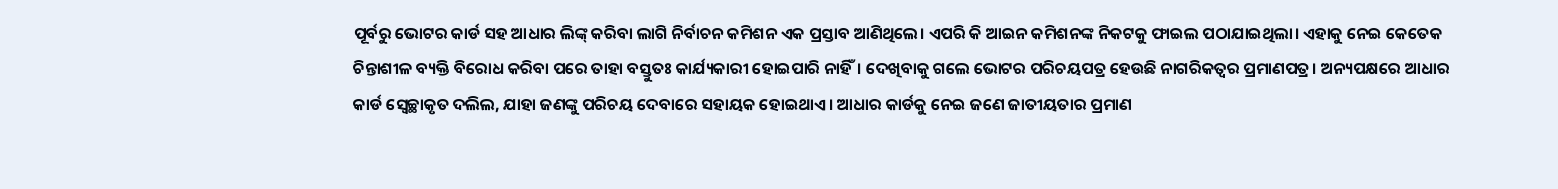ପୂର୍ବରୁ ଭୋଟର କାର୍ଡ ସହ ଆଧାର ଲିଙ୍କ୍‌ କରିବା ଲାଗି ନିର୍ବାଚନ କମିଶନ ଏକ ପ୍ରସ୍ତାବ ଆଣିଥିଲେ। ଏପରି କି ଆଇନ କମିଶନଙ୍କ ନିକଟକୁ ଫାଇଲ ପଠାଯାଇଥିଲା। ଏହାକୁ ନେଇ କେତେକ ଚିନ୍ତାଶୀଳ ବ୍ୟକ୍ତି ବିରୋଧ କରିବା ପରେ ତାହା ବସ୍ତୁତଃ କାର୍ଯ୍ୟକାରୀ ହୋଇପାରି ନାହିଁ। ଦେଖିବାକୁ ଗଲେ ଭୋଟର ପରିଚୟପତ୍ର ହେଉଛି ନାଗରିକତ୍ୱର ପ୍ରମାଣପତ୍ର। ଅନ୍ୟପକ୍ଷରେ ଆଧାର କାର୍ଡ ସ୍ବେଚ୍ଛାକୃତ ଦଲିଲ, ଯାହା ଜଣଙ୍କୁ ପରିଚୟ ଦେବାରେ ସହାୟକ ହୋଇଥାଏ। ଆଧାର କାର୍ଡକୁ ନେଇ ଜଣେ ଜାତୀୟତାର ପ୍ରମାଣ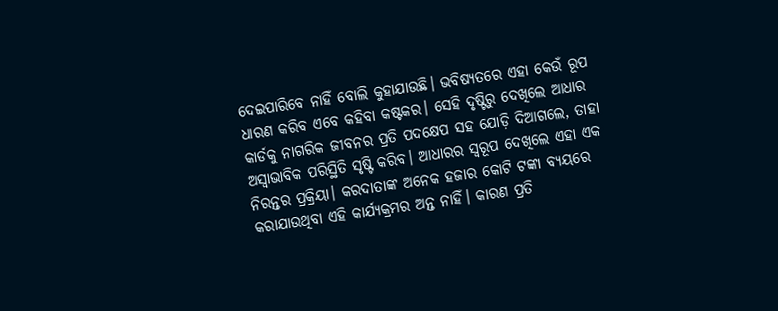ଦେଇପାରିବେ ନାହିଁ ବୋଲି କୁହାଯାଉଛି। ଭବିଷ୍ୟତରେ ଏହା କେଉଁ ରୂପ ଧାରଣ କରିବ ଏବେ କହିବା କଷ୍ଟକର। ସେହି ଦୃଷ୍ଟିରୁ ଦେଖିଲେ ଆଧାର କାର୍ଡକୁ ନାଗରିକ ଜୀବନର ପ୍ରତି ପଦକ୍ଷେପ ସହ ଯୋଡ଼ି ଦିଆଗଲେ, ତାହା ଅସ୍ବାଭାବିକ ପରିସ୍ଥିତି ସୃଷ୍ଟି କରିବ। ଆଧାରର ସ୍ବରୂପ ଦେଖିଲେ ଏହା ଏକ ନିରନ୍ତର ପ୍ରକ୍ରିୟା। କରଦାତାଙ୍କ ଅନେକ ହଜାର କୋଟି ଟଙ୍କା ବ୍ୟୟରେ କରାଯାଉଥିବା ଏହି କାର୍ଯ୍ୟକ୍ରମର ଅନ୍ତ ନାହିଁ। କାରଣ ପ୍ରତି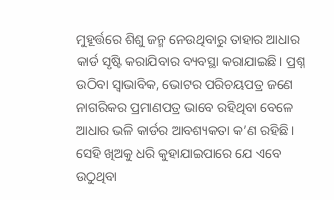ମୁହୂର୍ତ୍ତରେ ଶିଶୁ ଜନ୍ମ ନେଉଥିବାରୁ ତାହାର ଆଧାର କାର୍ଡ ସୃଷ୍ଟି କରାଯିବାର ବ୍ୟବସ୍ଥା କରାଯାଇଛି। ପ୍ରଶ୍ନ ଉଠିବା ସ୍ବାଭାବିକ, ଭୋଟର ପରିଚୟପତ୍ର ଜଣେ ନାଗରିକର ପ୍ରମାଣପତ୍ର ଭାବେ ରହିଥିବା ବେଳେ ଆଧାର ଭଳି କାର୍ଡର ଆବଶ୍ୟକତା କ’ଣ ରହିଛି। ସେହି ଖିଅକୁ ଧରି କୁହାଯାଇପାରେ ଯେ ଏବେ ଉଠୁଥିବା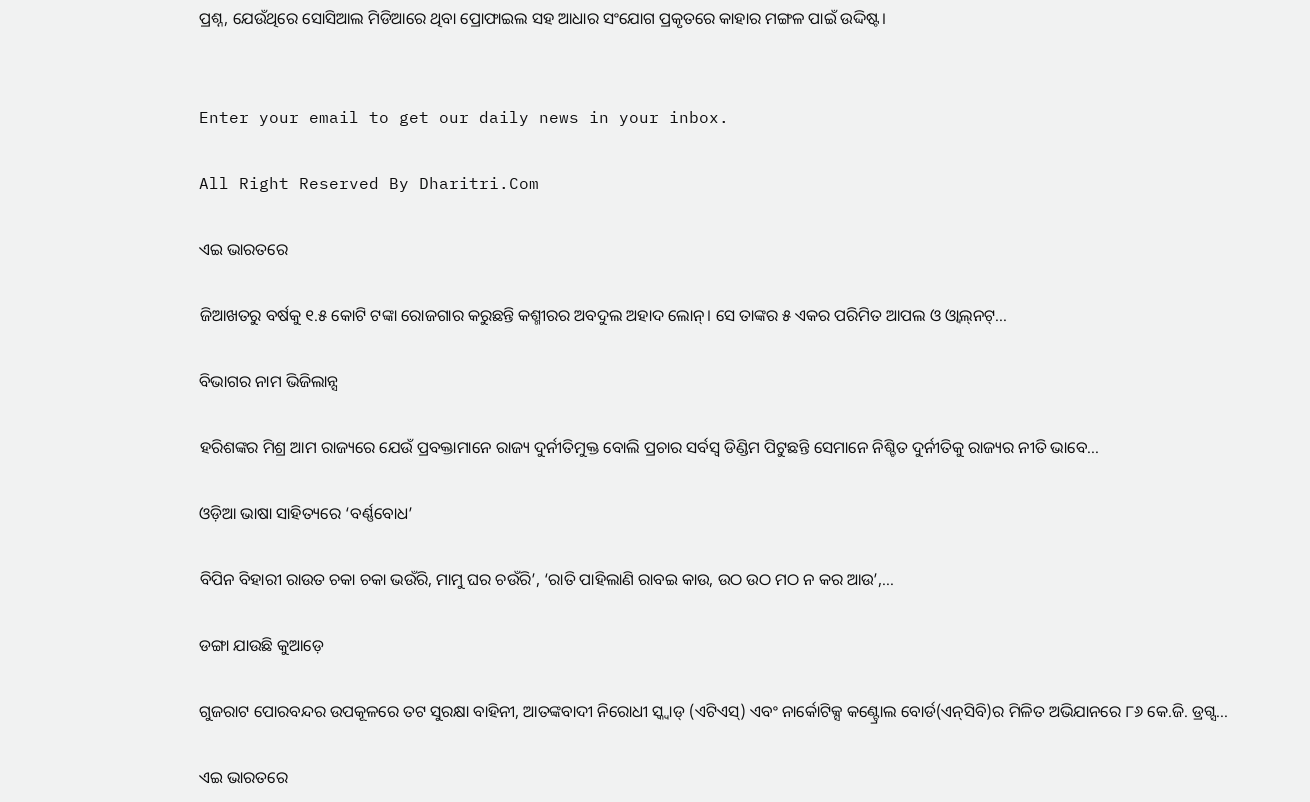ପ୍ରଶ୍ନ, ଯେଉଁଥିରେ ସୋସିଆଲ ମିଡିଆରେ ଥିବା ପ୍ରୋଫାଇଲ ସହ ଆଧାର ସଂଯୋଗ ପ୍ରକୃତରେ କାହାର ମଙ୍ଗଳ ପାଇଁ ଉଦ୍ଦିଷ୍ଟ।


Enter your email to get our daily news in your inbox.

All Right Reserved By Dharitri.Com

ଏଇ ଭାରତରେ

ଜିଆଖତରୁ ବର୍ଷକୁ ୧.୫ କୋଟି ଟଙ୍କା ରୋଜଗାର କରୁଛନ୍ତି କଶ୍ମୀରର ଅବଦୁଲ ଅହାଦ ଲୋନ୍‌। ସେ ତାଙ୍କର ୫ ଏକର ପରିମିତ ଆପଲ ଓ ଓ୍ବାଲ୍‌ନଟ୍‌...

ବିଭାଗର ନାମ ଭିଜିଲାନ୍ସ

ହରିଶଙ୍କର ମିଶ୍ର ଆମ ରାଜ୍ୟରେ ଯେଉଁ ପ୍ରବକ୍ତାମାନେ ରାଜ୍ୟ ଦୁର୍ନୀତିମୁକ୍ତ ବୋଲି ପ୍ରଚାର ସର୍ବସ୍ବ ଡିଣ୍ଡିମ ପିଟୁଛନ୍ତି ସେମାନେ ନିଶ୍ଚିତ ଦୁର୍ନୀତିକୁ ରାଜ୍ୟର ନୀତି ଭାବେ...

ଓଡ଼ିଆ ଭାଷା ସାହିତ୍ୟରେ ‘ବର୍ଣ୍ଣବୋଧ’

ବିପିନ ବିହାରୀ ରାଉତ ଚକା ଚକା ଭଉଁରି, ମାମୁ ଘର ଚଉଁରି’, ‘ରାତି ପାହିଲାଣି ରାବଇ କାଉ, ଉଠ ଉଠ ମଠ ନ କର ଆଉ’,...

ଡଙ୍ଗା ଯାଉଛି କୁଆଡ଼େ

ଗୁଜରାଟ ପୋରବନ୍ଦର ଉପକୂଳରେ ତଟ ସୁରକ୍ଷା ବାହିନୀ, ଆତଙ୍କବାଦୀ ନିରୋଧୀ ସ୍କ୍ବାଡ୍‌ (ଏଟିଏସ୍‌) ଏବଂ ନାର୍କୋଟିକ୍ସ କଣ୍ଟ୍ରୋଲ ବୋର୍ଡ(ଏନ୍‌ସିବି)ର ମିଳିତ ଅଭିଯାନରେ ୮୬ କେ.ଜି. ଡ୍ରଗ୍ସ...

ଏଇ ଭାରତରେ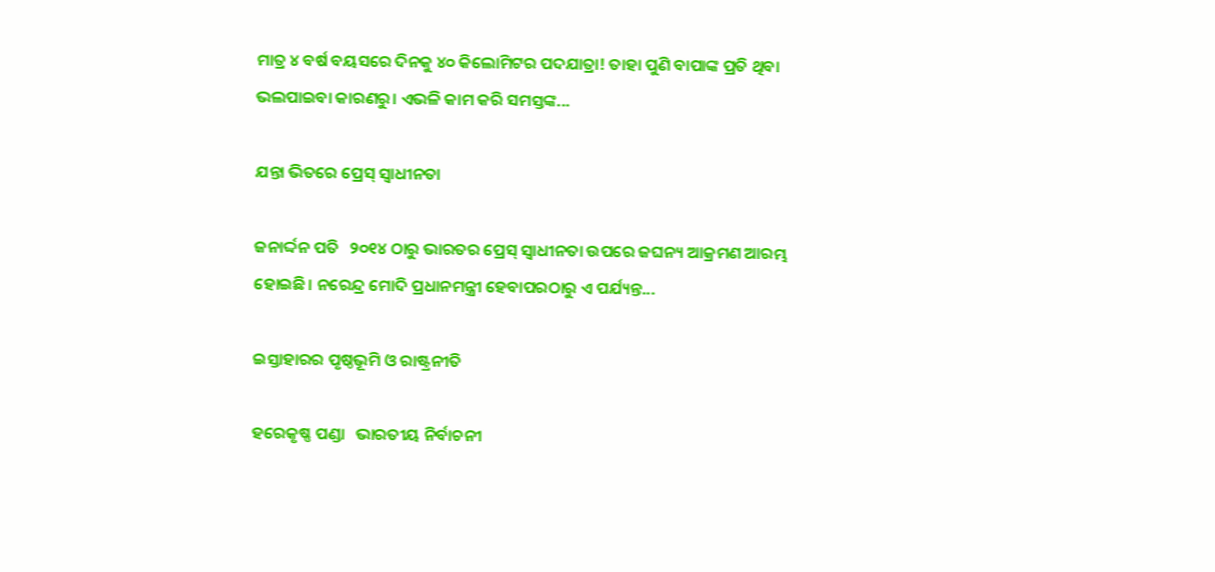ମାତ୍ର ୪ ବର୍ଷ ବୟସରେ ଦିନକୁ ୪୦ କିଲୋମିଟର ପଦଯାତ୍ରା! ତାହା ପୁଣି ବାପାଙ୍କ ପ୍ରତି ଥିବା ଭଲପାଇବା କାରଣରୁ। ଏଭଳି କାମ କରି ସମସ୍ତଙ୍କ...

ଯନ୍ତା ଭିତରେ ପ୍ରେସ୍‌ ସ୍ବାଧୀନତା

ଜନାର୍ଦ୍ଦନ ପତି   ୨୦୧୪ ଠାରୁ ଭାରତର ପ୍ରେସ୍‌ ସ୍ବାଧୀନତା ଉପରେ ଜଘନ୍ୟ ଆକ୍ରମଣ ଆରମ୍ଭ ହୋଇଛି। ନରେନ୍ଦ୍ର ମୋଦି ପ୍ରଧାନମନ୍ତ୍ରୀ ହେବାପରଠାରୁ ଏ ପର୍ଯ୍ୟନ୍ତ...

ଇସ୍ତାହାରର ପୃଷ୍ଠଭୂମି ଓ ରାଷ୍ଟ୍ରନୀତି

ହରେକୃଷ୍ଣ ପଣ୍ଡା   ଭାରତୀୟ ନିର୍ବାଚନୀ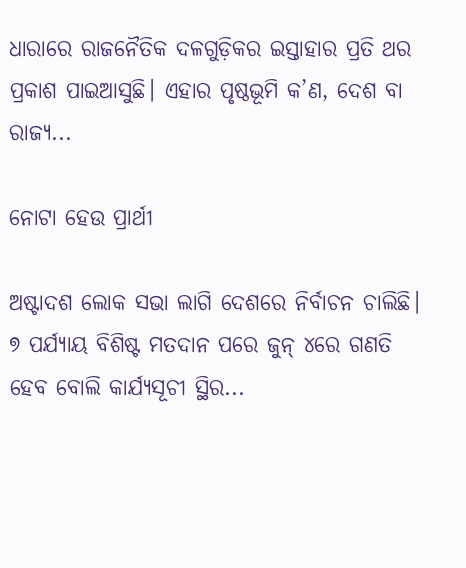ଧାରାରେ ରାଜନୈତିକ ଦଳଗୁଡ଼ିକର ଇସ୍ତାହାର ପ୍ରତି ଥର ପ୍ରକାଶ ପାଇଆସୁଛି। ଏହାର ପୃଷ୍ଠଭୂମି କ’ଣ, ଦେଶ ବା ରାଜ୍ୟ...

ନୋଟା ହେଉ ପ୍ରାର୍ଥୀ

ଅଷ୍ଟାଦଶ ଲୋକ ସଭା ଲାଗି ଦେଶରେ ନିର୍ବାଚନ ଚାଲିଛି। ୭ ପର୍ଯ୍ୟାୟ ବିଶିଷ୍ଟ ମତଦାନ ପରେ ଜୁନ୍‌ ୪ରେ ଗଣତି ହେବ ବୋଲି କାର୍ଯ୍ୟସୂଚୀ ସ୍ଥିର...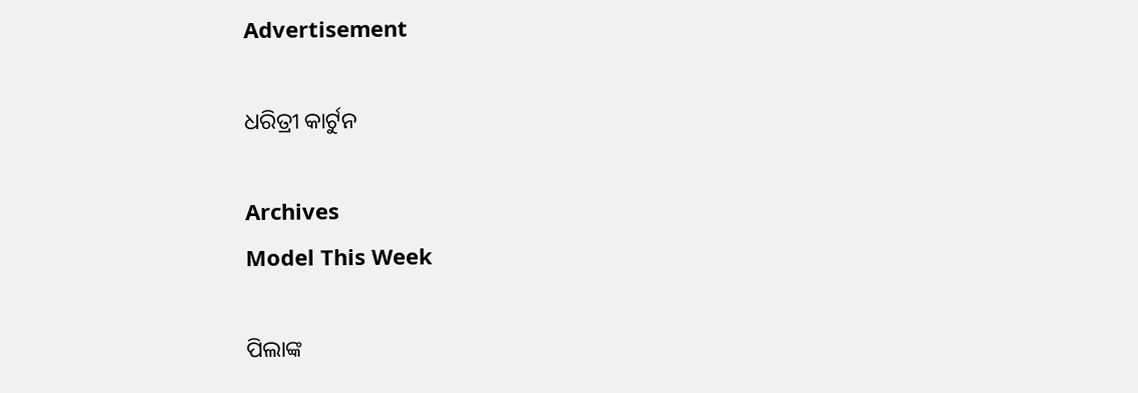Advertisement

ଧରିତ୍ରୀ କାର୍ଟୁନ

Archives
Model This Week

ପିଲାଙ୍କ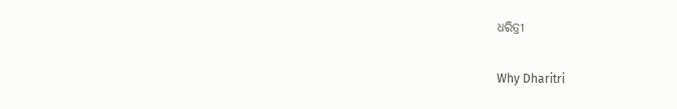ଧରିତ୍ରୀ

Why Dharitri